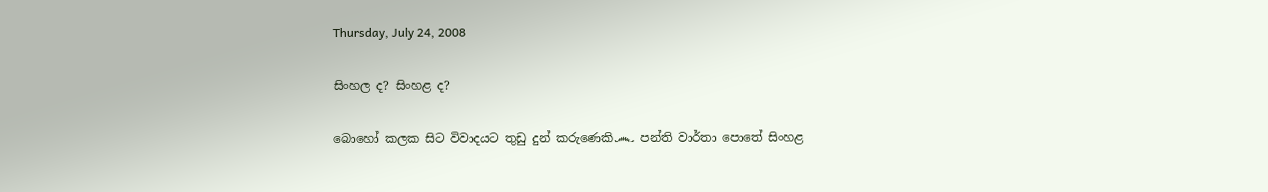Thursday, July 24, 2008

සිංහල ද? සිංහළ ද?

බොහෝ කලක සිට විවාදයට තුඩු දුන් කරුණෙකි෴ පන්ති වාර්තා පොතේ සිංහළ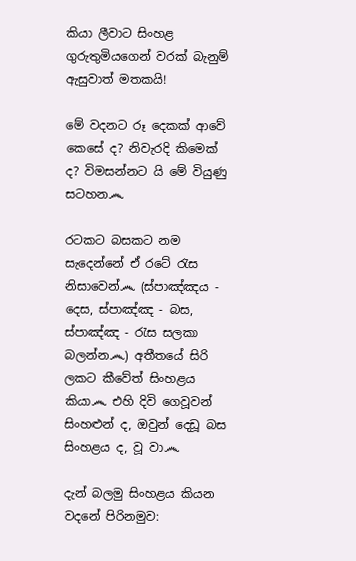කියා ලීවාට සිංහළ ගුරුතුමියගෙන් වරක් බැනුම් ඇසුවාත් මතකයි!

මේ වදනට රූ දෙකක් ආවේ කෙසේ ද? නිවැරදි කිමෙක් ද? විමසන්නට යි මේ වියුණු සටහන෴

රටකට බසකට නම සැදෙන්නේ ඒ රටේ රැස නිසාවෙන්෴ (ස්පාඤ්ඤය - දෙස, ස්පාඤ්ඤ - බස, ස්පාඤ්ඤ - රැස සලකා බලන්න෴) අතීතයේ සිරි ලකට කීවේත් සිංහළය කියා෴ එහි දිවි ගෙවූවන් සිංහළුන් ද, ඔවුන් දෙඩූ බස සිංහළය ද, වූ වා෴

දැන් බලමු සිංහළය කියන වදනේ පිරිනමුව: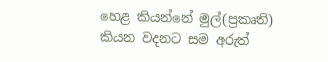හෙළ කියන්නේ මුල්(ප්‍රකෘති) කියන වදනට සම අරුත්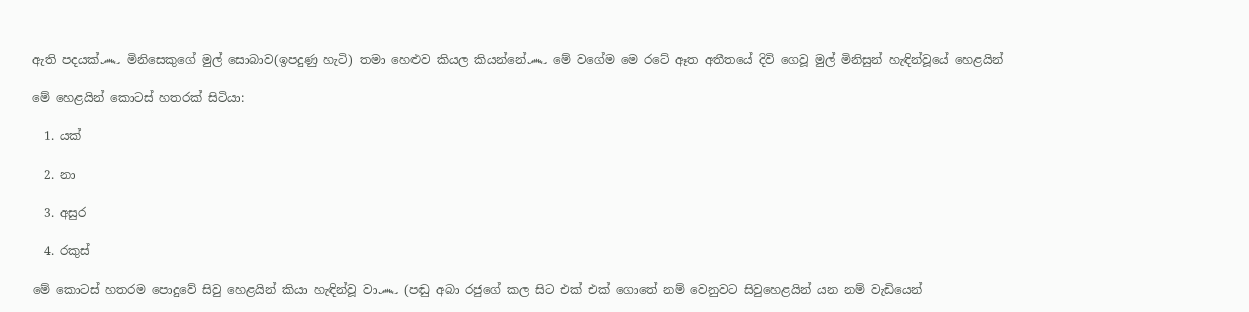ඇති පදයක්෴ මිනිසෙකුගේ මුල් සොබාව(ඉපදුණු හැටි) තමා හෙළුව කියල කියන්නේ෴ මේ වගේම මෙ රටේ ඈත අතීතයේ දිවි ගෙවූ මුල් මිනිසුන් හැඳින්වූයේ හෙළයින්

මේ හෙළයින් කොටස් හතරක් සිටියා:

  1. යක්

  2. නා

  3. අසුර

  4. රකුස්

මේ කොටස් හතරම පොදුවේ සිවු හෙළයින් කියා හැඳින්වූ වා෴ (පඬු අබා රජුගේ කල සිට එක් එක් ගොතේ නම් වෙනුවට සිවුහෙළයින් යන නම් වැඩියෙන්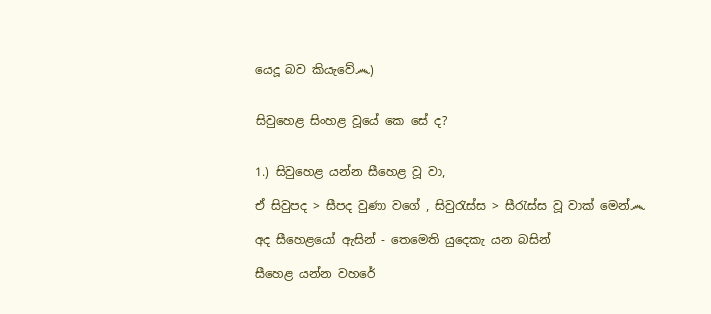යෙදූ බව කියැවේ෴)


සිවුහෙළ සිංහළ වූයේ කෙ සේ ද?


1.) සිවුහෙළ යන්න සීහෙළ වූ වා,

ඒ සිවුපද > සීපද වුණා වගේ , සිවුරැස්ස > සීරැස්ස වූ වාක් මෙන්෴

අද සීහෙළයෝ ඇසින් - තෙමෙති යුදෙකැ යන බසින්

සීහෙළ යන්න වහරේ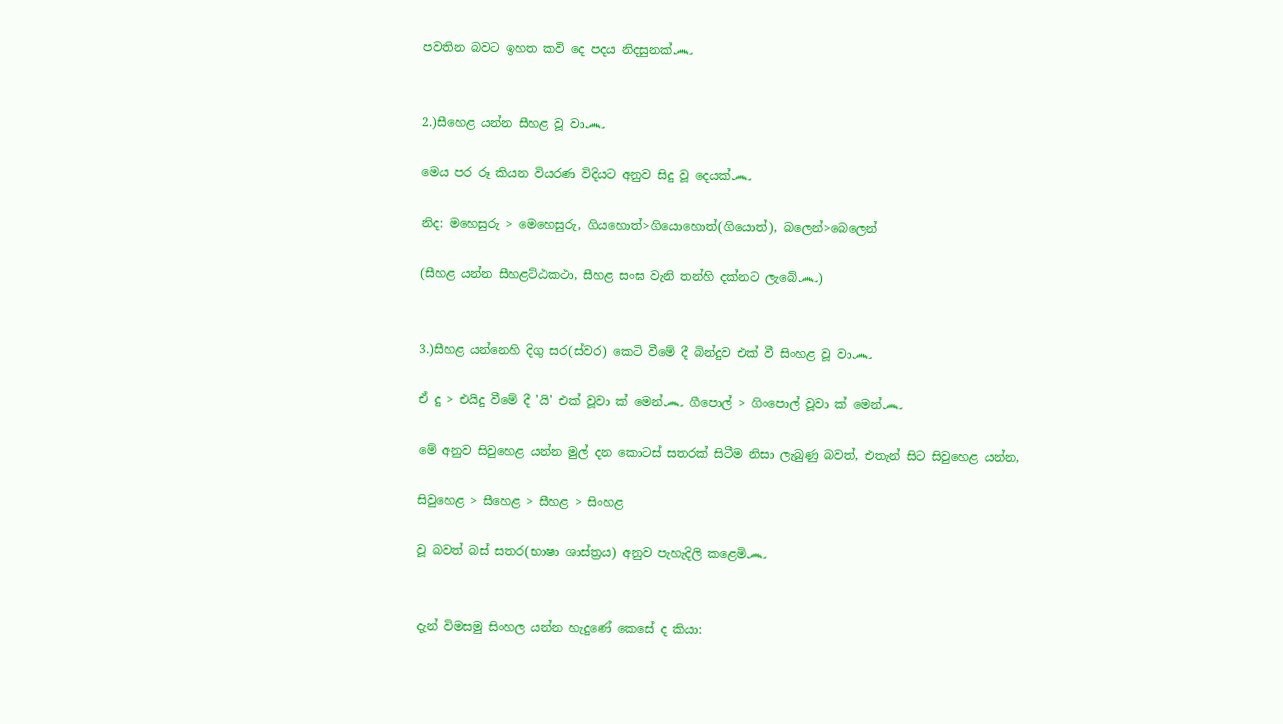පවතින බවට ඉහත කවි දෙ පදය නිදසුනක්෴


2.)සීහෙළ යන්න සීහළ වූ වා෴

මෙය පර රූ කියන වියරණ විදියට අනුව සිදු වූ දෙයක්෴

නිද: මහෙසුරු > මෙහෙසුරු, ගියහොත්>ගියොහොත්(ගියොත්), බලෙන්>බෙලෙන්

(සීහළ යන්න සීහළට්ඨකථා, සීහළ සංඝ වැනි තන්හි දක්නට ලැබේ෴)


3.)සීහළ යන්නෙහි දිගු සර(ස්වර) කෙටි වීමේ දී බින්දුව එක් වී සිංහළ වූ වා෴

ඒ දු > එයිදු වීමේ දී 'යි' එක් වූවා ක් මෙන්෴ ගීපොල් > ගිංපොල් වූවා ක් මෙන්෴

මේ අනුව සිවුහෙළ යන්න මුල් දන කොටස් සතරක් සිටීම නිසා ලැබුණු බවත්, එතැන් සිට සිවුහෙළ යන්න,

සිවුහෙළ > සීහෙළ > සීහළ > සිංහළ

වූ බවත් බස් සතර(භාෂා ශාස්ත්‍රය) අනුව පැහැදිලි කළෙමි෴


දැන් විමසමු සිංහල යන්න හැදුණේ කෙසේ ද කියා: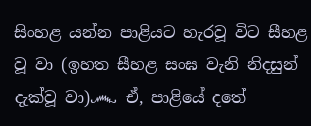සිංහළ යන්න පාළියට හැරවූ විට සීහළ වූ වා (ඉහත සීහළ සංඝ වැනි නිදසුන් දැක්වූ වා)෴ ඒ, පාළියේ දතේ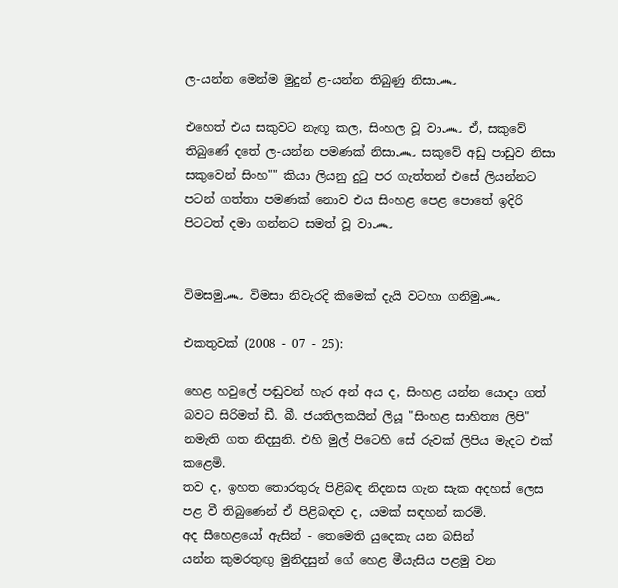ල-යන්න මෙන්ම මුදුන් ළ-යන්න තිබුණු නිසා෴

එහෙත් එය සකුවට නැඟූ කල, සිංහල වූ වා෴ ඒ, සකුවේ තිබුණේ දතේ ල-යන්න පමණක් නිසා෴ සකුවේ අඩු පාඩුව නිසා සකුවෙන් සිංහ"" කියා ලියනු දුටු පර ගැත්තන් එසේ ලියන්නට පටන් ගත්තා පමණක් නොව එය සිංහළ පෙළ පොතේ ඉදිරි පිටටත් දමා ගන්නට සමත් වූ වා෴


විමසමු෴ විමසා නිවැරදි කිමෙක් දැයි වටහා ගනිමු෴

එකතුවක් (2008 - 07 - 25):

හෙළ හවුලේ පඬුවන් හැර අන් අය ද, සිංහළ යන්න යොදා ගත් බවට සිරිමත් ඩී. බී. ජයතිලකයින් ලියූ "සිංහළ සාහිත්‍ය ලිපි" නමැති ගත නිදසුනි. එහි මුල් පිටෙහි සේ රුවක් ලිපිය මැදට එක් කළෙමි.
තව ද, ඉහත තොරතුරු පිළිබඳ නිදනස ගැන සැක අදහස් ලෙස පළ වී තිබුණෙන් ඒ පිළිබඳව ද, යමක් සඳහන් කරමි.
අද සීහෙළයෝ ඇසින් - තෙමෙති යුදෙකැ යන බසින්
යන්න කුමරතුඟු මුනිදසුන් ගේ හෙළ මීයැසිය පළමු වන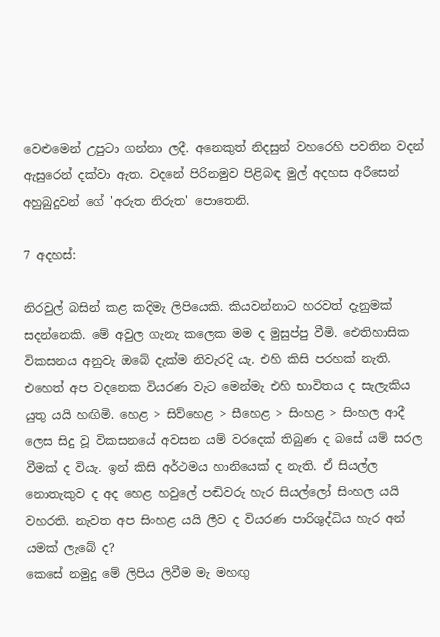වෙළුමෙන් උපුටා ගන්නා ලදී. අනෙකුත් නිදසුන් වහරෙහි පවතින වදන් ඇසුරෙන් දක්වා ඇත. වදනේ පිරිනමුව පිළිබඳ මුල් අදහස අරීසෙන් අහුබුදුවන් ගේ 'අරුත නිරුත' පොතෙනි.

7 අදහස්:

නිරවුල් බසින් කළ කදිමැ ලිපියෙකි. කියවන්නාට හරවත් දැනුමක් සදන්නෙකි. මේ අවුල ගැනැ කලෙක මම ද මුසුප්පු වීමි. ඓතිහාසික විකසනය අනුවැ ඔබේ දැක්ම නිවැරදි යැ. එහි කිසි පරහක් නැති. එහෙත් අප වදනෙක වියරණ වැට මෙන්මැ එහි භාවිතය ද සැලැකිය යුතු යයි හඟිමි. හෙළ > සිව්හෙළ > සීහෙළ > සිංහළ > සිංහල ආදී ලෙස සිදු වූ විකසනයේ අවසන යම් වරදෙක් තිබුණ ද බසේ යම් සරල වීමක් ද වියැ. ඉන් කිසි අර්ථමය හානියෙක් ද නැති. ඒ සියල්ල නොතැකුව ද අද හෙළ හවුලේ පඬිවරු හැර සියල්ලෝ සිංහල යයි වහරති. නැවත අප සිංහළ යයි ලීව ද වියරණ පාරිශුද්ධිය හැර අන් යමක් ලැබේ ද?
කෙසේ නමුදු මේ ලිපිය ලිවීම මැ මහඟු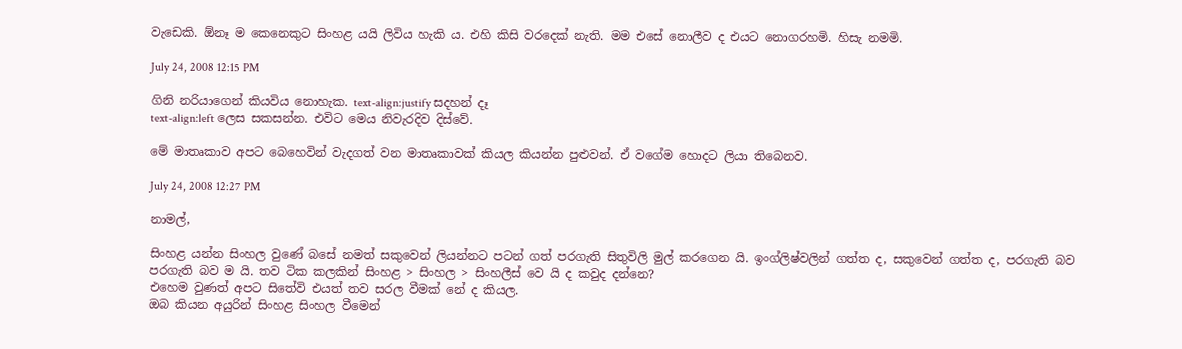වැඩෙකි. ඕනෑ ම කෙනෙකුට සිංහළ යයි ලිවිය හැකි ය. එහි කිසි වරදෙක් නැති. මම එසේ නොලීව ද එයට නොගරහමි. හිසැ නමමි.

July 24, 2008 12:15 PM

ගිනි නරියාගෙන් කියවිය නොහැක. text-align:justify සදහන් දෑ
text-align:left ලෙස සකසන්න. එවිට මෙය නිවැරදිව දිස්වේ.

මේ මාතෘකාව අපට බෙහෙවින් වැදගත් වන මාතෘකාවක් කියල කියන්න පුළුවන්. ඒ වගේම හොදට ලියා තිබෙනව.

July 24, 2008 12:27 PM

නාමල්,

සිංහළ යන්න සිංහල වුණේ බසේ නමත් සකුවෙන් ලියන්නට පටන් ගත් පරගැති සිතුවිලි මුල් කරගෙන යි. ඉංග්ලිෂ්වලින් ගත්ත ද, සකුවෙන් ගත්ත ද, පරගැති බව පරගැති බව ම යි. තව ටික කලකින් සිංහළ > සිංහල > සිංහලීස් වෙ යි ද කවුද දන්නෙ?
එහෙම වුණත් අපට සිතේවි එයත් තව සරල වීමක් නේ ද කියල.
ඔබ කියන අයුරින් සිංහළ සිංහල වීමෙන්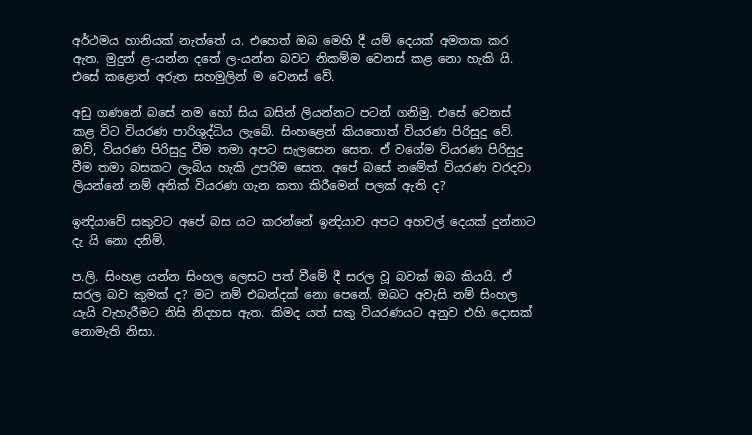අර්ථමය හානියක් නැත්තේ ය. එහෙත් ඔබ මෙහි දී යම් දෙයක් අමතක කර ඇත. මුදුන් ළ-යන්න දතේ ල-යන්න බවට නිකම්ම වෙනස් කළ නො හැකි යි. එසේ කළොත් අරුත සහමුලින් ම වෙනස් වේ.

අඩු ගණනේ බසේ නම හෝ සිය බසින් ලියන්නට පටන් ගනිමු. එසේ වෙනස් කළ විට වියරණ පාරිශුද්ධිය ලැබේ. සිංහළෙන් කියතොත් වියරණ පිරිසුදු වේ. ඔව්, වියරණ පිරිසුදු වීම තමා අපට සැලසෙන සෙත. ඒ වගේම වියරණ පිරිසුදු වීම තමා බසකට ලැබිය හැකි උපරිම සෙත. අපේ බසේ නමේත් වියරණ වරදවා ලියන්නේ නම් අනික් වියරණ ගැන කතා කිරීමෙන් පලක් ඇති ද?

ඉන්‍දියාවේ සකුවට අපේ බස යට කරන්නේ ඉන්‍දියාව අපට අහවල් දෙයක් දුන්නාට දැ යි නො දනිමි.

ප.ලි. සිංහළ යන්න සිංහල ලෙසට පත් වීමේ දී සරල වූ බවක් ඔබ කියයි. ඒ සරල බව කුමක් ද? මට නම් එබන්දක් නො පෙනේ. ඔබට අවැසි නම් සිංහල යැයි වැහැරීමට නිසි නිදහස ඇත. කිමද යත් සකු වියරණයට අනුව එහි දොසක් නොමැති නිසා.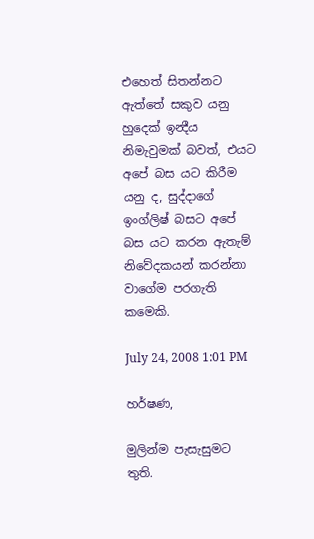එහෙත් සිතන්නට ඇත්තේ සකුව යනු හුදෙක් ඉන්‍දීය නිමැවුමක් බවත්, එයට අපේ බස යට කිරීම යනු ද, සුද්දාගේ ඉංග්ලිෂ් බසට අපේ බස යට කරන ඇතැම් නිවේදකයන් කරන්නා වාගේම පරගැති කමෙකි.

July 24, 2008 1:01 PM

හර්ෂණ,

මුලින්ම පැසැසුමට තුති.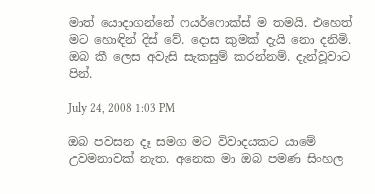මාත් යොදාගන්නේ ෆයර්ෆොක්ස් ම තමයි. එහෙත් මට හොඳින් දිස් වේ. දොස කුමක් දැයි නො දනිමි. ඔබ කී ලෙස අවැසි සැකසුම් කරන්නම්. දැන්වූවාට පින්.

July 24, 2008 1:03 PM

ඔබ පවසන දෑ සමග මට විවාදයකට යාමේ උවමනාවක් නැත. අනෙක මා ඔබ පමණ සිංහල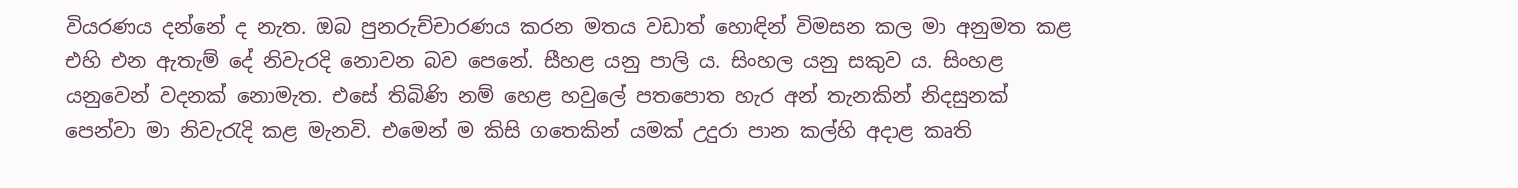වියරණය දන්නේ ද නැත. ඔබ පුනරුච්චාරණය කරන මතය වඩාත් හොඳින් විමසන කල මා අනුමත කළ එහි එන ඇතැම් දේ නිවැරදි නොවන බව පෙනේ. සීහළ යනු පාලි ය. සිංහල යනු සකුව ය. සිංහළ යනුවෙන් වදනක් නොමැත. එසේ තිබිණි නම් හෙළ හවුලේ පතපොත හැර අන් තැනකින් නිදසුනක් පෙන්වා මා නිවැරැදි කළ මැනවි. එමෙන් ම කිසි ගතෙකින් යමක් උදුරා පාන කල්හි අදාළ කෘති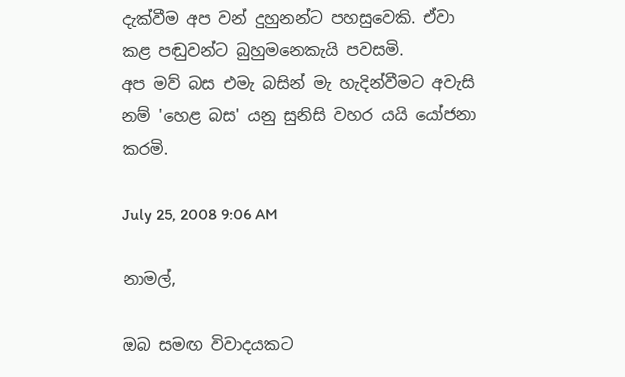දැක්වීම අප වන් දුහුනන්ට පහසුවෙකි. ඒවා කළ පඬුවන්ට බුහුමනෙකැයි පවසමි.
අප මව් බස එමැ බසින් මැ හැදින්වීමට අවැසි නම් 'හෙළ බස' යනු සුනිසි වහර යයි යෝජනා කරමි.

July 25, 2008 9:06 AM

නාමල්,

ඔබ සමඟ විවාදයකට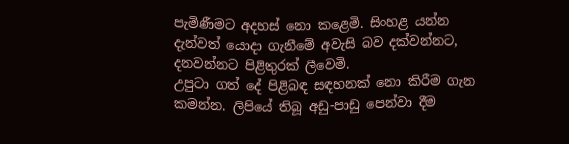පැමිණීමට අදහස් නො කළෙමි. සිංහළ යන්න දැන්වත් යොදා ගැනීමේ අවැසි බව දක්වන්නට, දනවන්නට පිළිතුරක් ලීවෙමි.
උපුටා ගත් දේ පිළිබඳ සඳහනක් නො කිරීම ගැන කමන්න. ලිපියේ තිබූ අඩු-පාඩු පෙන්වා දීම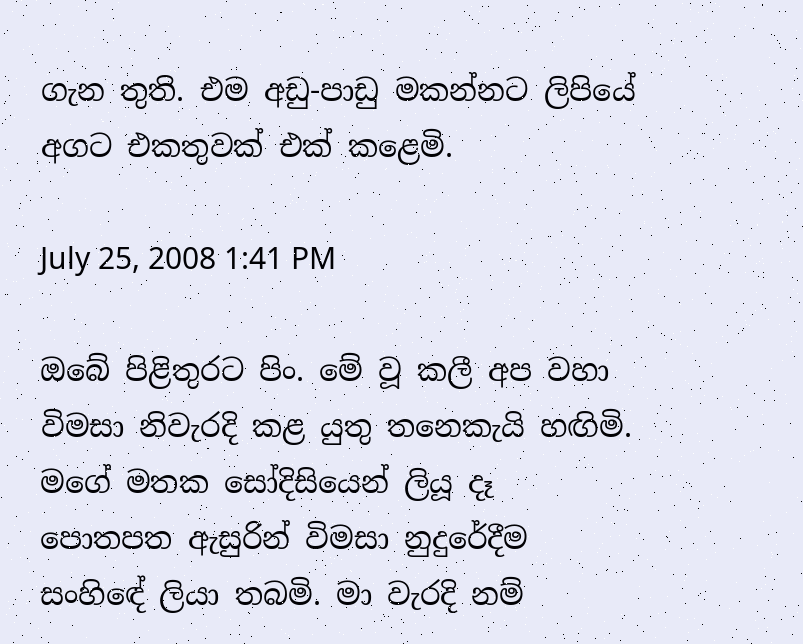ගැන තුති. එම අඩු-පාඩු මකන්නට ලිපියේ අගට එකතුවක් එක් කළෙමි.

July 25, 2008 1:41 PM

ඔබේ පිළිතුරට පිං. මේ වූ කලී අප වහා විමසා නිවැරදි කළ යුතු තනෙකැයි හඟිමි. මගේ මතක සෝදිසියෙන් ලියූ දෑ පොතපත ඇසුරින් විමසා නුදුරේදීම සංහිඳේ ලියා තබමි. මා වැරදි නම්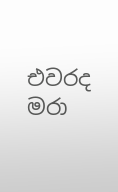එවරද මරා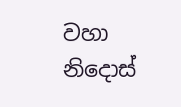වහා නිදොස්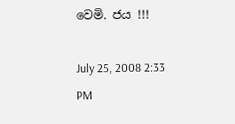වෙමි. ජය !!!

July 25, 2008 2:33 PM